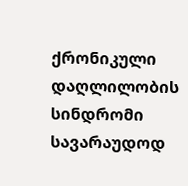ქრონიკული დაღლილობის სინდრომი სავარაუდოდ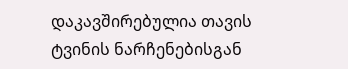დაკავშირებულია თავის ტვინის ნარჩენებისგან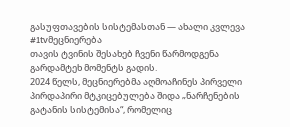გასუფთავების სისტემასთან — ახალი კვლევა #1tvმეცნიერება
თავის ტვინის შესახებ ჩვენი წარმოდგენა გარდამტეხ მომენტს გადის.
2024 წელს, მეცნიერებმა აღმოაჩინეს პირველი პირდაპირი მტკიცებულება შიდა „ნარჩენების გატანის სისტემისა“, რომელიც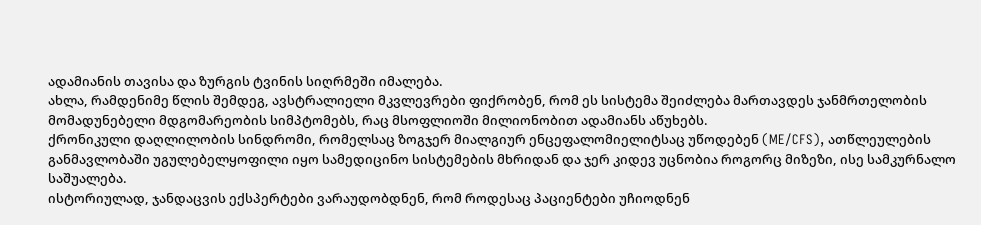ადამიანის თავისა და ზურგის ტვინის სიღრმეში იმალება.
ახლა, რამდენიმე წლის შემდეგ, ავსტრალიელი მკვლევრები ფიქრობენ, რომ ეს სისტემა შეიძლება მართავდეს ჯანმრთელობის მომადუნებელი მდგომარეობის სიმპტომებს, რაც მსოფლიოში მილიონობით ადამიანს აწუხებს.
ქრონიკული დაღლილობის სინდრომი, რომელსაც ზოგჯერ მიალგიურ ენცეფალომიელიტსაც უწოდებენ (ME/CFS), ათწლეულების განმავლობაში უგულებელყოფილი იყო სამედიცინო სისტემების მხრიდან და ჯერ კიდევ უცნობია როგორც მიზეზი, ისე სამკურნალო საშუალება.
ისტორიულად, ჯანდაცვის ექსპერტები ვარაუდობდნენ, რომ როდესაც პაციენტები უჩიოდნენ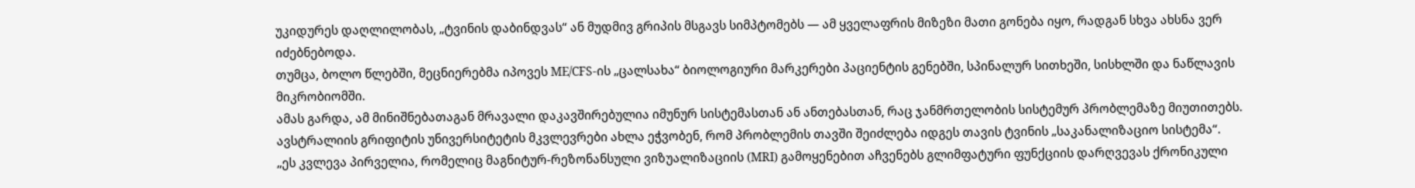უკიდურეს დაღლილობას, „ტვინის დაბინდვას“ ან მუდმივ გრიპის მსგავს სიმპტომებს — ამ ყველაფრის მიზეზი მათი გონება იყო, რადგან სხვა ახსნა ვერ იძებნებოდა.
თუმცა, ბოლო წლებში, მეცნიერებმა იპოვეს ME/CFS-ის „ცალსახა“ ბიოლოგიური მარკერები პაციენტის გენებში, სპინალურ სითხეში, სისხლში და ნაწლავის მიკრობიომში.
ამას გარდა, ამ მინიშნებათაგან მრავალი დაკავშირებულია იმუნურ სისტემასთან ან ანთებასთან, რაც ჯანმრთელობის სისტემურ პრობლემაზე მიუთითებს.
ავსტრალიის გრიფიტის უნივერსიტეტის მკვლევრები ახლა ეჭვობენ, რომ პრობლემის თავში შეიძლება იდგეს თავის ტვინის „საკანალიზაციო სისტემა“.
„ეს კვლევა პირველია, რომელიც მაგნიტურ-რეზონანსული ვიზუალიზაციის (MRI) გამოყენებით აჩვენებს გლიმფატური ფუნქციის დარღვევას ქრონიკული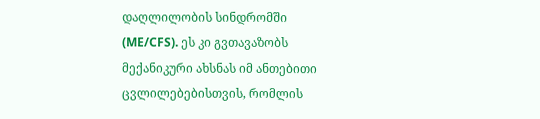დაღლილობის სინდრომში (ME/CFS). ეს კი გვთავაზობს მექანიკური ახსნას იმ ანთებითი ცვლილებებისთვის, რომლის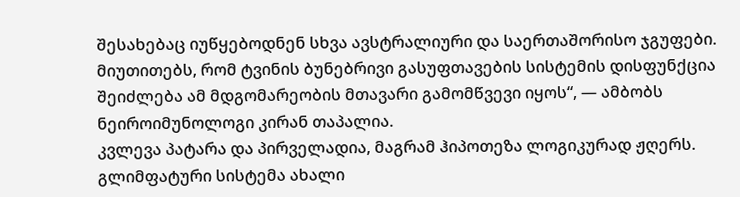შესახებაც იუწყებოდნენ სხვა ავსტრალიური და საერთაშორისო ჯგუფები. მიუთითებს, რომ ტვინის ბუნებრივი გასუფთავების სისტემის დისფუნქცია შეიძლება ამ მდგომარეობის მთავარი გამომწვევი იყოს“, — ამბობს ნეიროიმუნოლოგი კირან თაპალია.
კვლევა პატარა და პირველადია, მაგრამ ჰიპოთეზა ლოგიკურად ჟღერს.
გლიმფატური სისტემა ახალი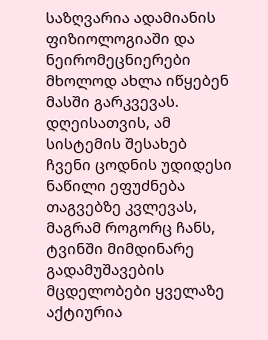საზღვარია ადამიანის ფიზიოლოგიაში და ნეირომეცნიერები მხოლოდ ახლა იწყებენ მასში გარკვევას.
დღეისათვის, ამ სისტემის შესახებ ჩვენი ცოდნის უდიდესი ნაწილი ეფუძნება თაგვებზე კვლევას, მაგრამ როგორც ჩანს, ტვინში მიმდინარე გადამუშავების მცდელობები ყველაზე აქტიურია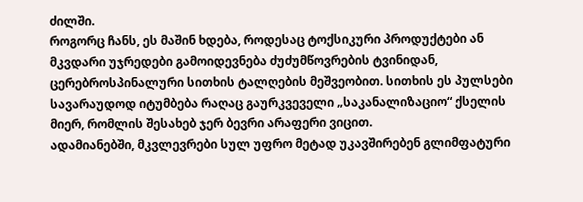ძილში.
როგორც ჩანს, ეს მაშინ ხდება, როდესაც ტოქსიკური პროდუქტები ან მკვდარი უჯრედები გამოიდევნება ძუძუმწოვრების ტვინიდან, ცერებროსპინალური სითხის ტალღების მეშვეობით. სითხის ეს პულსები სავარაუდოდ იტუმბება რაღაც გაურკვეველი „საკანალიზაციო“ ქსელის მიერ, რომლის შესახებ ჯერ ბევრი არაფერი ვიცით.
ადამიანებში, მკვლევრები სულ უფრო მეტად უკავშირებენ გლიმფატური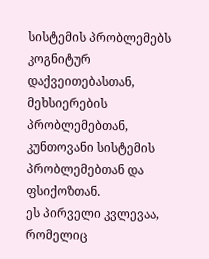სისტემის პრობლემებს კოგნიტურ დაქვეითებასთან, მეხსიერების პრობლემებთან, კუნთოვანი სისტემის პრობლემებთან და ფსიქოზთან.
ეს პირველი კვლევაა, რომელიც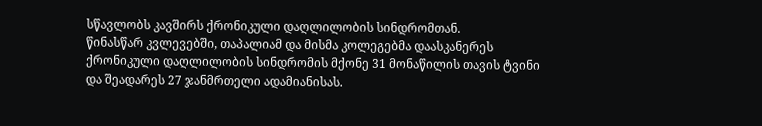სწავლობს კავშირს ქრონიკული დაღლილობის სინდრომთან.
წინასწარ კვლევებში, თაპალიამ და მისმა კოლეგებმა დაასკანერეს ქრონიკული დაღლილობის სინდრომის მქონე 31 მონაწილის თავის ტვინი და შეადარეს 27 ჯანმრთელი ადამიანისას.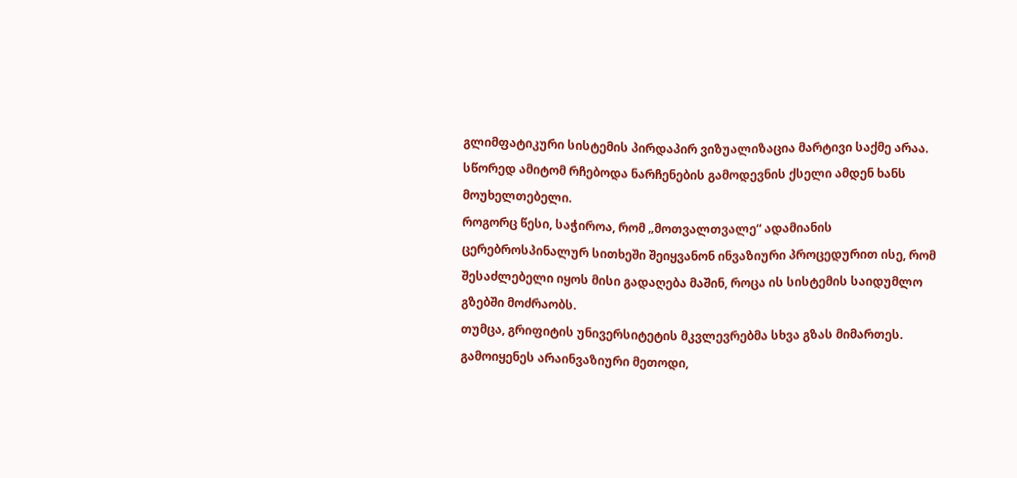გლიმფატიკური სისტემის პირდაპირ ვიზუალიზაცია მარტივი საქმე არაა. სწორედ ამიტომ რჩებოდა ნარჩენების გამოდევნის ქსელი ამდენ ხანს მოუხელთებელი.
როგორც წესი, საჭიროა, რომ „მოთვალთვალე“ ადამიანის ცერებროსპინალურ სითხეში შეიყვანონ ინვაზიური პროცედურით ისე, რომ შესაძლებელი იყოს მისი გადაღება მაშინ, როცა ის სისტემის საიდუმლო გზებში მოძრაობს.
თუმცა, გრიფიტის უნივერსიტეტის მკვლევრებმა სხვა გზას მიმართეს.
გამოიყენეს არაინვაზიური მეთოდი,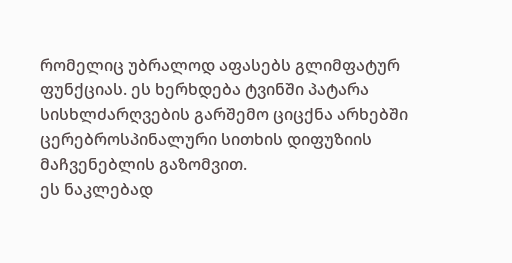რომელიც უბრალოდ აფასებს გლიმფატურ ფუნქციას. ეს ხერხდება ტვინში პატარა სისხლძარღვების გარშემო ციცქნა არხებში ცერებროსპინალური სითხის დიფუზიის მაჩვენებლის გაზომვით.
ეს ნაკლებად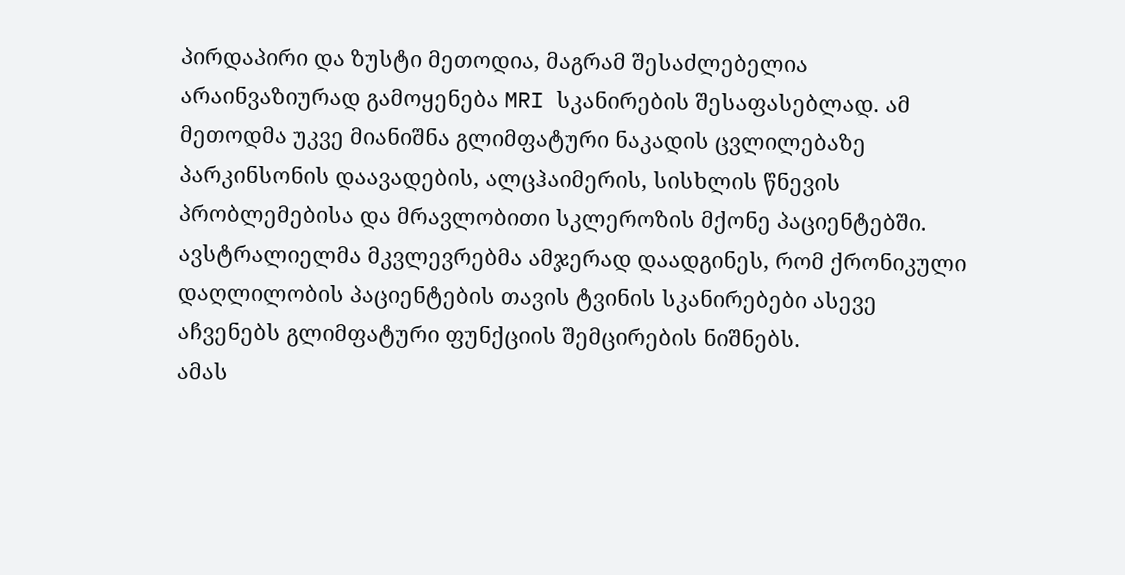პირდაპირი და ზუსტი მეთოდია, მაგრამ შესაძლებელია არაინვაზიურად გამოყენება MRI სკანირების შესაფასებლად. ამ მეთოდმა უკვე მიანიშნა გლიმფატური ნაკადის ცვლილებაზე პარკინსონის დაავადების, ალცჰაიმერის, სისხლის წნევის პრობლემებისა და მრავლობითი სკლეროზის მქონე პაციენტებში.
ავსტრალიელმა მკვლევრებმა ამჯერად დაადგინეს, რომ ქრონიკული დაღლილობის პაციენტების თავის ტვინის სკანირებები ასევე აჩვენებს გლიმფატური ფუნქციის შემცირების ნიშნებს.
ამას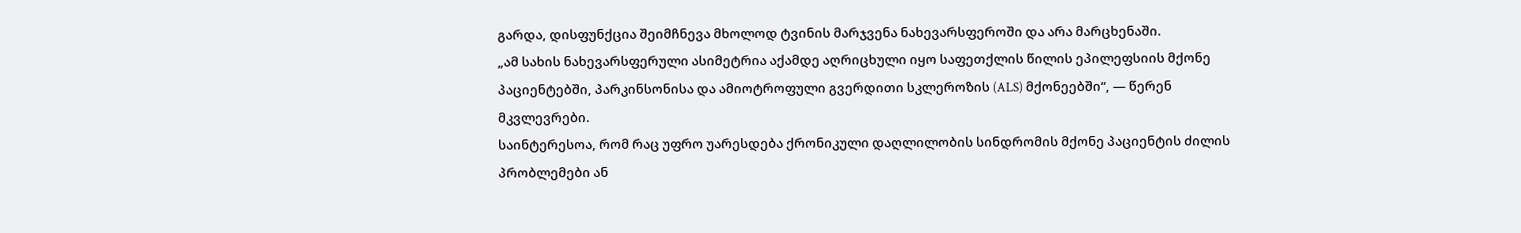გარდა, დისფუნქცია შეიმჩნევა მხოლოდ ტვინის მარჯვენა ნახევარსფეროში და არა მარცხენაში.
„ამ სახის ნახევარსფერული ასიმეტრია აქამდე აღრიცხული იყო საფეთქლის წილის ეპილეფსიის მქონე პაციენტებში, პარკინსონისა და ამიოტროფული გვერდითი სკლეროზის (ALS) მქონეებში“, — წერენ მკვლევრები.
საინტერესოა, რომ რაც უფრო უარესდება ქრონიკული დაღლილობის სინდრომის მქონე პაციენტის ძილის პრობლემები ან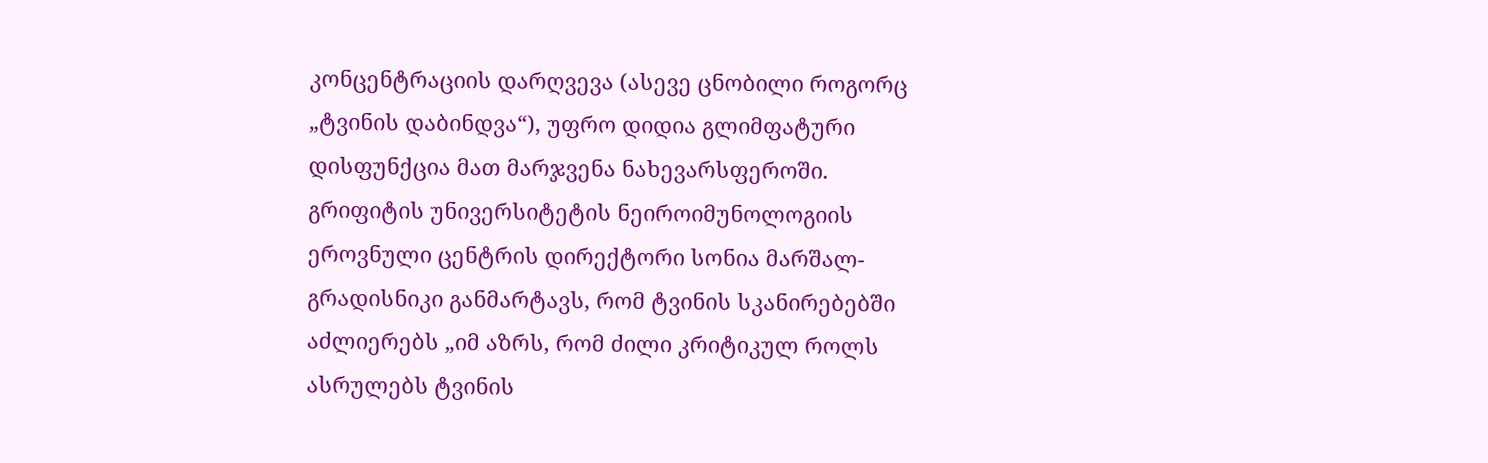კონცენტრაციის დარღვევა (ასევე ცნობილი როგორც „ტვინის დაბინდვა“), უფრო დიდია გლიმფატური დისფუნქცია მათ მარჯვენა ნახევარსფეროში.
გრიფიტის უნივერსიტეტის ნეიროიმუნოლოგიის ეროვნული ცენტრის დირექტორი სონია მარშალ-გრადისნიკი განმარტავს, რომ ტვინის სკანირებებში აძლიერებს „იმ აზრს, რომ ძილი კრიტიკულ როლს ასრულებს ტვინის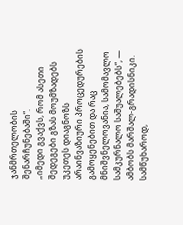ჯანმრთელობის შენარჩუნებაში“.
„იმედი გვაქვს, რომ ასეთი შედეგები გზას მოუმზადებს უკეთეს დიაგნოზს არაინვაზიური პროცედურების გამოყენებით და რაც მნიშვნელოვანია, სამომავლო სამკურნალო საშუალებებს“, — ამბობს მარშალ-გრადისნიკი.
სამწუხაროდ,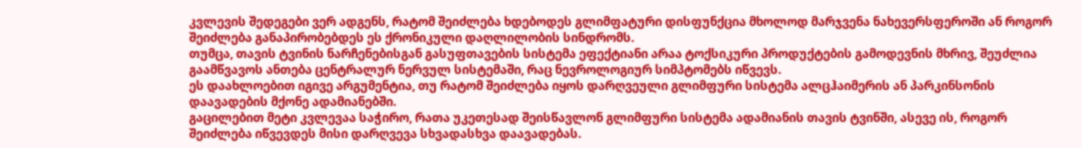კვლევის შედეგები ვერ ადგენს, რატომ შეიძლება ხდებოდეს გლიმფატური დისფუნქცია მხოლოდ მარჯვენა ნახევერსფეროში ან როგორ შეიძლება განაპირობებდეს ეს ქრონიკული დაღლილობის სინდრომს.
თუმცა, თავის ტვინის ნარჩენებისგან გასუფთავების სისტემა ეფექტიანი არაა ტოქსიკური პროდუქტების გამოდევნის მხრივ, შეუძლია გაამწვავოს ანთება ცენტრალურ ნერვულ სისტემაში, რაც ნევროლოგიურ სიმპტომებს იწვევს.
ეს დაახლოებით იგივე არგუმენტია, თუ რატომ შეიძლება იყოს დარღვეული გლიმფური სისტემა ალცჰაიმერის ან პარკინსონის დაავადების მქონე ადამიანებში.
გაცილებით მეტი კვლევაა საჭირო, რათა უკეთესად შეისწავლონ გლიმფური სისტემა ადამიანის თავის ტვინში, ასევე ის, როგორ შეიძლება იწვევდეს მისი დარღვევა სხვადასხვა დაავადებას.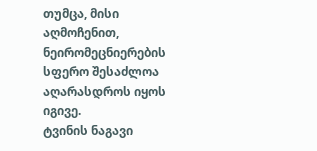თუმცა, მისი აღმოჩენით, ნეირომეცნიერების სფერო შესაძლოა აღარასდროს იყოს იგივე.
ტვინის ნაგავი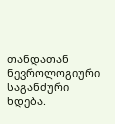თანდათან ნევროლოგიური საგანძური ხდება.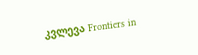კვლევა Frontiers in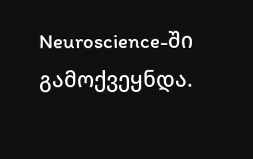Neuroscience-ში გამოქვეყნდა.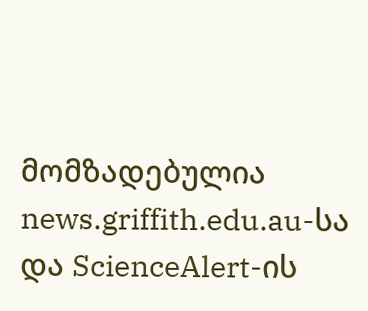მომზადებულია news.griffith.edu.au-სა და ScienceAlert-ის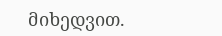მიხედვით.